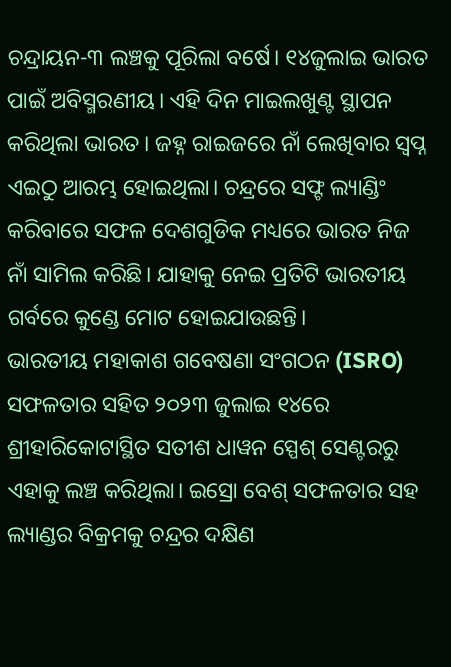ଚନ୍ଦ୍ରାୟନ-୩ ଲଞ୍ଚକୁ ପୂରିଲା ବର୍ଷେ। ୧୪ଜୁଲାଇ ଭାରତ ପାଇଁ ଅବିସ୍ମରଣୀୟ। ଏହି ଦିନ ମାଇଲଖୁଣ୍ଟ ସ୍ଥାପନ କରିଥିଲା ଭାରତ। ଜହ୍ନ ରାଇଜରେ ନାଁ ଲେଖିବାର ସ୍ୱପ୍ନ ଏଇଠୁ ଆରମ୍ଭ ହୋଇଥିଲା। ଚନ୍ଦ୍ରରେ ସଫ୍ଟ ଲ୍ୟାଣ୍ଡିଂ କରିବାରେ ସଫଳ ଦେଶଗୁଡିକ ମଧ୍ୟରେ ଭାରତ ନିଜ ନାଁ ସାମିଲ କରିଛି। ଯାହାକୁ ନେଇ ପ୍ରତିଟି ଭାରତୀୟ ଗର୍ବରେ କୁଣ୍ଡେ ମୋଟ ହୋଇଯାଉଛନ୍ତି।
ଭାରତୀୟ ମହାକାଶ ଗବେଷଣା ସଂଗଠନ (ISRO) ସଫଳତାର ସହିତ ୨୦୨୩ ଜୁଲାଇ ୧୪ରେ ଶ୍ରୀହାରିକୋଟାସ୍ଥିତ ସତୀଶ ଧାୱନ ସ୍ପେଶ୍ ସେଣ୍ଟରରୁ ଏହାକୁ ଲଞ୍ଚ କରିଥିଲା। ଇସ୍ରୋ ବେଶ୍ ସଫଳତାର ସହ ଲ୍ୟାଣ୍ଡର ବିକ୍ରମକୁ ଚନ୍ଦ୍ରର ଦକ୍ଷିଣ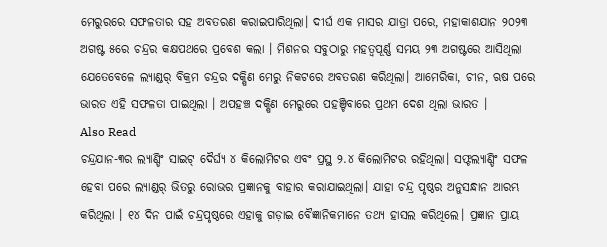ମେରୁରରେ ସଫଳତାର ସହ ଅବତରଣ କରାଇପାରିଥିଲା। ଦୀର୍ଘ ଏକ ମାସର ଯାତ୍ରା ପରେ, ମହାକାଶଯାନ ୨୦୨୩ ଅଗଷ୍ଟ ୫ରେ ଚନ୍ଦ୍ରର କକ୍ଷପଥରେ ପ୍ରବେଶ କଲା । ମିଶନର ସବୁଠାରୁ ମହତ୍ୱପୂର୍ଣ୍ଣ ସମୟ ୨୩ ଅଗଷ୍ଟରେ ଆସିଥିଲା ଯେତେବେଳେ ଲ୍ୟାଣ୍ଡର୍ ବିକ୍ରମ ଚନ୍ଦ୍ରର ଦକ୍ଷିଣ ମେରୁ ନିକଟରେ ଅବତରଣ କରିଥିଲା। ଆମେରିକା, ଚୀନ, ଋଷ ପରେ ଭାରତ ଏହି ସଫଳତା ପାଇଥିଲା । ଅପହଞ୍ଚ ଦକ୍ଷିଣ ମେରୁରେ ପହଞ୍ଚିବାରେ ପ୍ରଥମ ଦେଶ ଥିଲା ଭାରତ ।
Also Read
ଚନ୍ଦ୍ରଯାନ-୩ର ଲ୍ୟାଣ୍ଡିଂ ସାଇଟ୍ ଦୈର୍ଘ୍ୟ ୪ କିଲୋମିଟର ଏବଂ ପ୍ରସ୍ଥ ୨.୪ କିଲୋମିଟର ରହିଥିଲା। ସଫ୍ଟଲ୍ୟାଣ୍ଡିଂ ସଫଳ ହେବା ପରେ ଲ୍ୟାଣ୍ଡର୍ ଭିତରୁ ରୋଭର ପ୍ରଜ୍ଞାନକୁ ବାହାର କରାଯାଇଥିଲା। ଯାହା ଚନ୍ଦ୍ର ପୃଷ୍ଠର ଅନୁସନ୍ଧାନ ଆରମ୍ଭ କରିଥିଲା । ୧୪ ଦିନ ପାଇଁ ଚନ୍ଦ୍ରପୃଷ୍ଠରେ ଏହାକୁ ଗଡ଼ାଇ ବୈଜ୍ଞାନିକମାନେ ତଥ୍ୟ ହାସଲ କରିଥିଲେ। ପ୍ରଜ୍ଞାନ ପ୍ରାୟ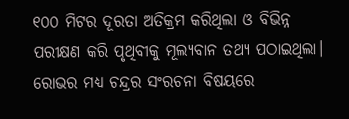୧୦୦ ମିଟର ଦୂରତା ଅତିକ୍ରମ କରିଥିଲା ଓ ବିଭିନ୍ନ ପରୀକ୍ଷଣ କରି ପୃଥିବୀକୁ ମୂଲ୍ୟବାନ ତଥ୍ୟ ପଠାଇଥିଲା। ରୋଭର ମଧ୍ୟ ଚନ୍ଦ୍ରର ସଂରଚନା ବିଷୟରେ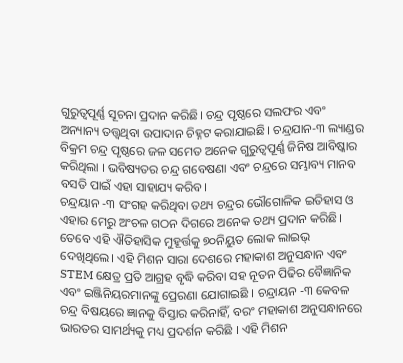ଗୁରୁତ୍ୱପୂର୍ଣ୍ଣ ସୂଚନା ପ୍ରଦାନ କରିଛି। ଚନ୍ଦ୍ର ପୃଷ୍ଠରେ ସଲଫର ଏବଂ ଅନ୍ୟାନ୍ୟ ତତ୍ତ୍ୱଥିବା ଉପାଦାନ ଚିହ୍ନଟ କରାଯାଇଛି। ଚନ୍ଦ୍ରଯାନ-୩ ଲ୍ୟାଣ୍ଡର ବିକ୍ରମ ଚନ୍ଦ୍ର ପୃଷ୍ଠରେ ଜଳ ସମେତ ଅନେକ ଗୁରୁତ୍ୱପୂର୍ଣ୍ଣ ଜିନିଷ ଆବିଷ୍କାର କରିଥିଲା । ଭବିଷ୍ୟତର ଚନ୍ଦ୍ର ଗବେଷଣା ଏବଂ ଚନ୍ଦ୍ରରେ ସମ୍ଭାବ୍ୟ ମାନବ ବସତି ପାଇଁ ଏହା ସାହାଯ୍ୟ କରିବ।
ଚନ୍ଦ୍ରୟାନ -୩ ସଂଗହ କରିଥିବା ତଥ୍ୟ ଚନ୍ଦ୍ରର ଭୌଗୋଳିକ ଇତିହାସ ଓ ଏହାର ମେରୁ ଅଂଚଳ ଗଠନ ଦିଗରେ ଅନେକ ତଥ୍ୟ ପ୍ରଦାନ କରିଛି। ତେବେ ଏହି ଐତିହାସିକ ମୁହୂର୍ତ୍ତକୁ ୭୦ନିୟୁତ ଲୋକ ଲାଇଭ୍ ଦେଖିଥିଲେ। ଏହି ମିଶନ ସାରା ଦେଶରେ ମହାକାଶ ଅନୁସନ୍ଧାନ ଏବଂ STEM କ୍ଷେତ୍ର ପ୍ରତି ଆଗ୍ରହ ବୃଦ୍ଧି କରିବା ସହ ନୂତନ ପିଢିର ବୈଜ୍ଞାନିକ ଏବଂ ଇଞ୍ଜିନିୟରମାନଙ୍କୁ ପ୍ରେରଣା ଯୋଗାଇଛି । ଚନ୍ଦ୍ରାୟନ -୩ କେବଳ ଚନ୍ଦ୍ର ବିଷୟରେ ଜ୍ଞାନକୁ ବିସ୍ତାର କରିନାହିଁ, ବରଂ ମହାକାଶ ଅନୁସନ୍ଧାନରେ ଭାରତର ସାମର୍ଥ୍ୟକୁ ମଧ୍ୟ ପ୍ରଦର୍ଶନ କରିଛି । ଏହି ମିଶନ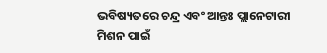ଭବିଷ୍ୟତରେ ଚନ୍ଦ୍ର ଏବଂ ଆନ୍ତଃ ପ୍ଲାନେଟାରୀ ମିଶନ ପାଇଁ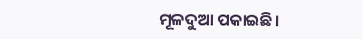ମୂଳଦୁଆ ପକାଇଛି।